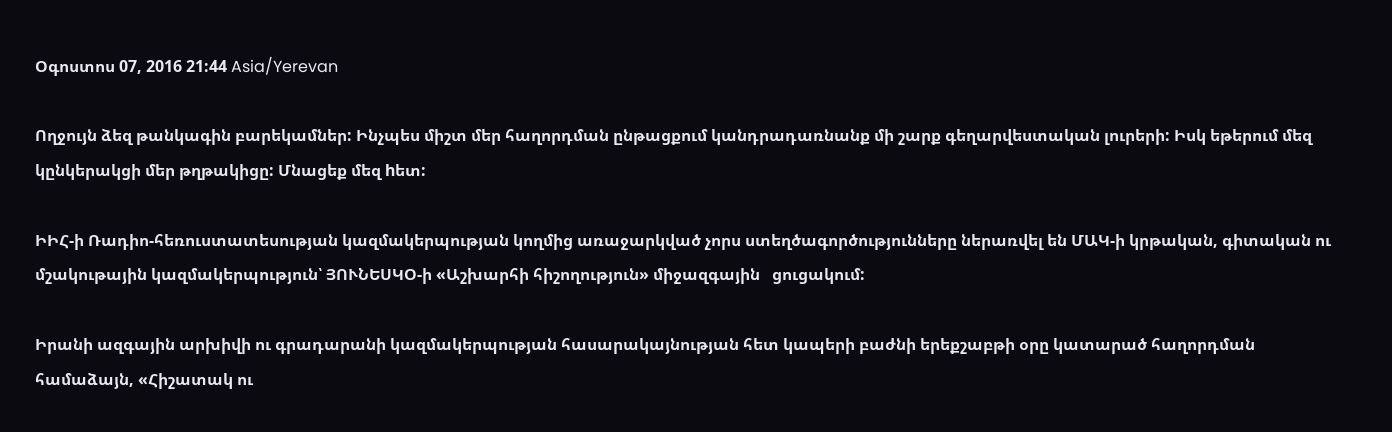Օգոստոս 07, 2016 21:44 Asia/Yerevan

Ողջույն ձեզ թանկագին բարեկամներ: Ինչպես միշտ մեր հաղորդման ընթացքում կանդրադառնանք մի շարք գեղարվեստական լուրերի: Իսկ եթերում մեզ կընկերակցի մեր թղթակիցը: Մնացեք մեզ hետ:

ԻԻՀ-ի Ռադիո-հեռուստատեսության կազմակերպության կողմից առաջարկված չորս ստեղծագործությունները ներառվել են ՄԱԿ-ի կրթական, գիտական ու մշակութային կազմակերպություն՝ ՅՈՒՆԵՍԿՕ-ի «Աշխարհի հիշողություն» միջազգային   ցուցակում:

Իրանի ազգային արխիվի ու գրադարանի կազմակերպության հասարակայնության հետ կապերի բաժնի երեքշաբթի օրը կատարած հաղորդման համաձայն, «Հիշատակ ու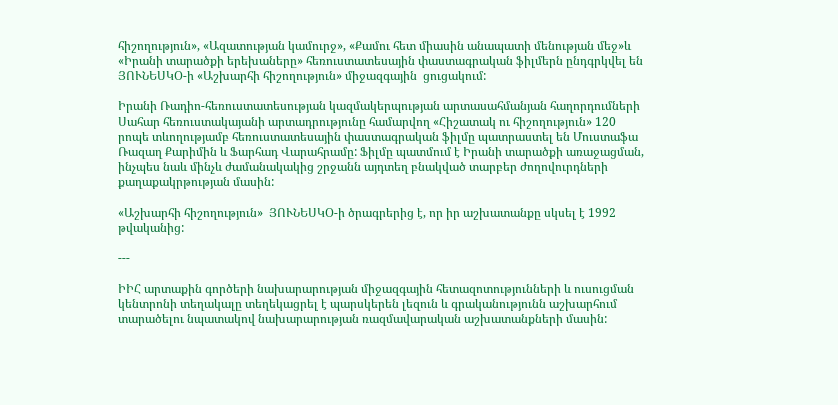հիշողություն», «Ազատության կամուրջ», «Քամու հետ միասին անապատի մենության մեջ»և «Իրանի տարածքի երեխաները» հեռուստատեսային փաստագրական ֆիլմերն ընդգրկվել են ՅՈՒՆԵՍԿՕ-ի «Աշխարհի հիշողություն» միջազգային  ցուցակում:

Իրանի Ռադիո-հեռուստատեսության կազմակերպության արտասահմանյան հաղորդումների Սահար հեռուստակայանի արտադրությունը համարվող «Հիշատակ ու հիշողություն» 120 րոպե տևողությամբ հեռուստատեսային փաստագրական ֆիլմը պատրաստել են Մուստաֆա Ռազաղ Քարիմին և Ֆարհադ Վարահրամը: Ֆիլմը պատմում է Իրանի տարածքի առաջացման, ինչպես նաև մինչև ժամանակակից շրջանն այդտեղ բնակված տարբեր ժողովուրդների քաղաքակրթության մասին:

«Աշխարհի հիշողություն»  ՅՈՒՆԵՍԿՕ-ի ծրագրերից է, որ իր աշխատանքը սկսել է 1992 թվականից:

---

ԻԻՀ արտաքին գործերի նախարարության միջազգային հետազոտությունների և ուսուցման կենտրոնի տեղակալը տեղեկացրել է պարսկերեն լեզուն և գրականությունն աշխարհում տարածելու նպատակով նախարարության ռազմավարական աշխատանքների մասին: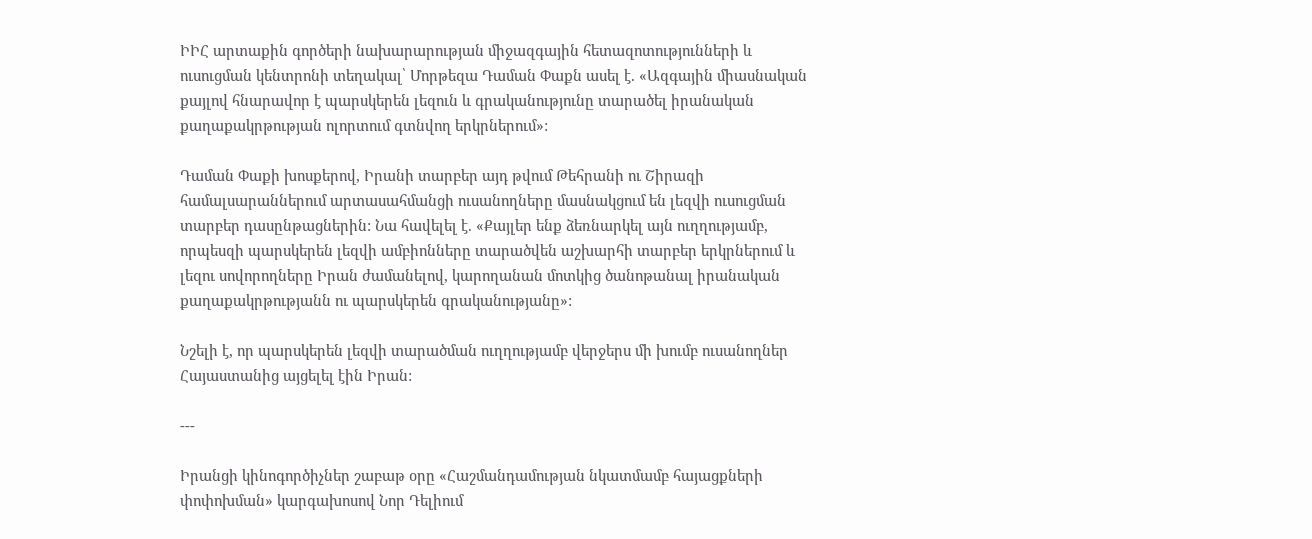ԻԻՀ արտաքին գործերի նախարարության միջազգային հետազոտությունների և ուսուցման կենտրոնի տեղակալ՝ Մորթեզա Դաման Փաքն ասել է. «Ազգային միասնական քայլով հնարավոր է պարսկերեն լեզուն և գրականությունը տարածել իրանական քաղաքակրթության ոլորտում գտնվող երկրներում»:

Դաման Փաքի խոսքերով, Իրանի տարբեր այդ թվում Թեհրանի ու Շիրազի համալսարաններում արտասահմանցի ուսանողները մասնակցում են լեզվի ուսուցման տարբեր դասընթացներին: Նա հավելել է. «Քայլեր ենք ձեռնարկել այն ուղղությամբ, որպեսզի պարսկերեն լեզվի ամբիոնները տարածվեն աշխարհի տարբեր երկրներում և լեզու սովորողները Իրան ժամանելով, կարողանան մոտկից ծանոթանալ իրանական քաղաքակրթությանն ու պարսկերեն գրականությանը»:

Նշելի է, որ պարսկերեն լեզվի տարածման ուղղությամբ վերջերս մի խումբ ուսանողներ Հայաստանից այցելել էին Իրան:

---

Իրանցի կինոգործիչներ շաբաթ օրը «Հաշմանդամության նկատմամբ հայացքների փոփոխման» կարգախոսով Նոր Դելիում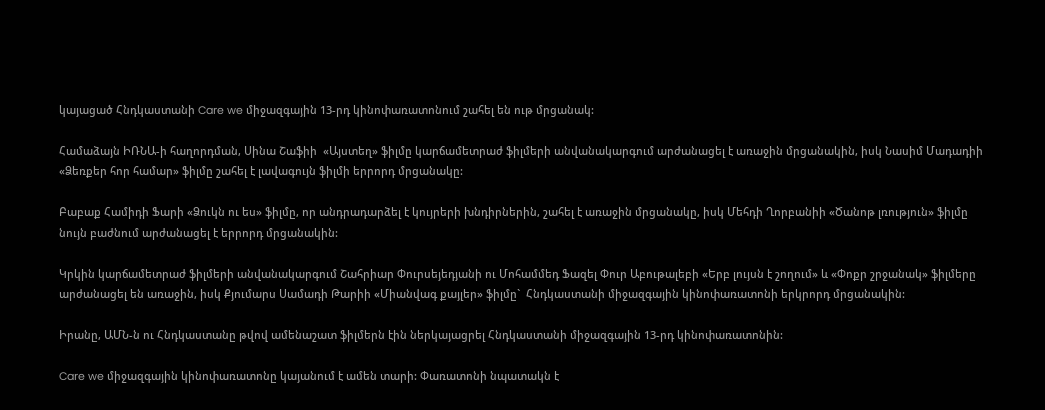կայացած Հնդկաստանի Care we միջազգային 13-րդ կինոփառատոնում շահել են ութ մրցանակ:

Համաձայն ԻՌՆԱ-ի հաղորդման, Սինա Շաֆիի  «Այստեղ» ֆիլմը կարճամետրաժ ֆիլմերի անվանակարգում արժանացել է առաջին մրցանակին, իսկ Նասիմ Մադադիի   «Ձեռքեր հոր համար» ֆիլմը շահել է լավագույն ֆիլմի երրորդ մրցանակը:

Բաբաք Համիդի Ֆարի «Ձուկն ու ես» ֆիլմը, որ անդրադարձել է կույրերի խնդիրներին, շահել է առաջին մրցանակը, իսկ Մեհդի Ղորբանիի «Ծանոթ լռություն» ֆիլմը նույն բաժնում արժանացել է երրորդ մրցանակին:

Կրկին կարճամետրաժ ֆիլմերի անվանակարգում Շահրիար Փուրսեյեդյանի ու Մոհամմեդ Ֆազել Փուր Աբութալեբի «Երբ լույսն է շողում» և «Փոքր շրջանակ» ֆիլմերը արժանացել են առաջին, իսկ Քյումարս Սամադի Թարիի «Միանվագ քայլեր» ֆիլմը`  Հնդկաստանի միջազգային կինոփառատոնի երկրորդ մրցանակին:

Իրանը, ԱՄՆ-ն ու Հնդկաստանը թվով ամենաշատ ֆիլմերն էին ներկայացրել Հնդկաստանի միջազգային 13-րդ կինոփառատոնին:

Care we միջազգային կինոփառատոնը կայանում է ամեն տարի: Փառատոնի նպատակն է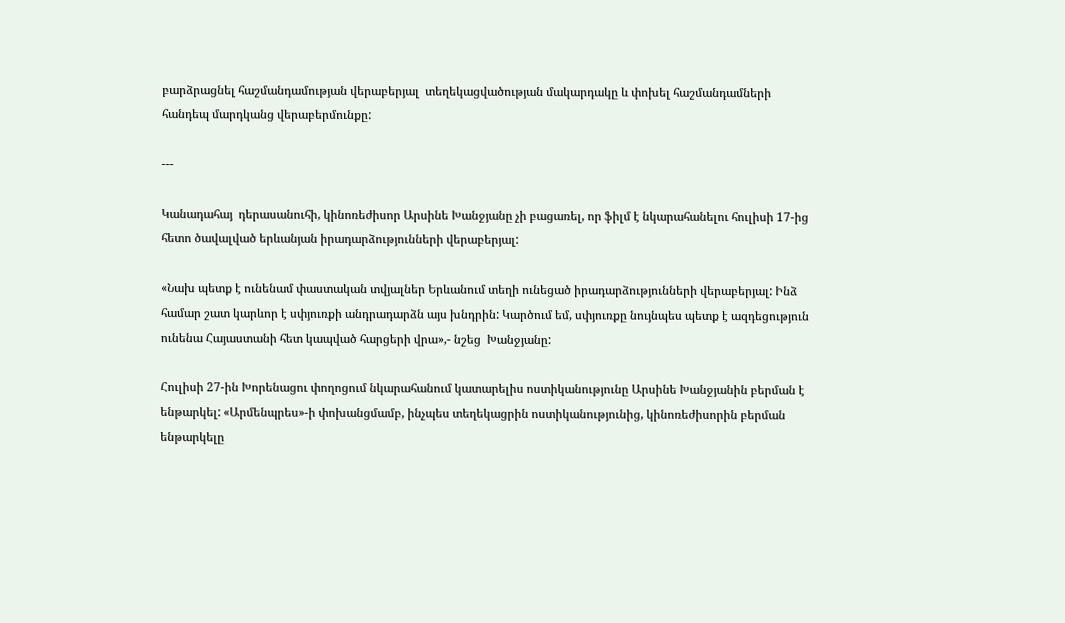բարձրացնել հաշմանդամության վերաբերյալ  տեղեկացվածության մակարդակը և փոխել հաշմանդամների հանդեպ մարդկանց վերաբերմունքը:

---

Կանադահայ  դերասանուհի, կինոռեժիսոր Արսինե Խանջյանը չի բացառել, որ ֆիլմ է նկարահանելու հուլիսի 17-ից հետո ծավալված երևանյան իրադարձությունների վերաբերյալ:

«Նախ պետք է ունենամ փաստական տվյալներ Երևանում տեղի ունեցած իրադարձությունների վերաբերյալ: Ինձ համար շատ կարևոր է սփյուռքի անդրադարձն այս խնդրին: Կարծում եմ, սփյուռքը նույնպես պետք է ազդեցություն ունենա Հայաստանի հետ կապված հարցերի վրա»,- նշեց  Խանջյանը:

Հուլիսի 27-ին Խորենացու փողոցում նկարահանում կատարելիս ոստիկանությունը Արսինե Խանջյանին բերման է ենթարկել: «Արմենպրես»-ի փոխանցմամբ, ինչպես տեղեկացրին ոստիկանությունից, կինոռեժիսորին բերման ենթարկելը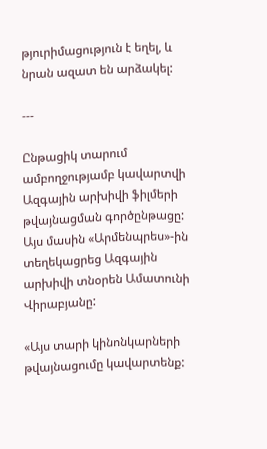թյուրիմացություն է եղել, և նրան ազատ են արձակել:

---

Ընթացիկ տարում ամբողջությամբ կավարտվի Ազգային արխիվի ֆիլմերի թվայնացման գործընթացը: Այս մասին «Արմենպրես»-ին տեղեկացրեց Ազգային արխիվի տնօրեն Ամատունի Վիրաբյանը:

«Այս տարի կինոնկարների թվայնացումը կավարտենք: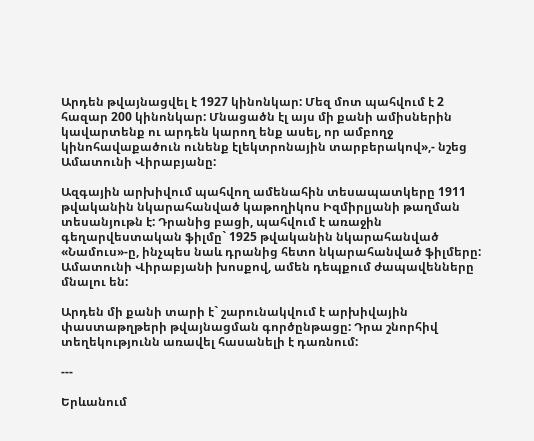Արդեն թվայնացվել է 1927 կինոնկար: Մեզ մոտ պահվում է 2 հազար 200 կինոնկար: Մնացածն էլ այս մի քանի ամիսներին կավարտենք ու արդեն կարող ենք ասել, որ ամբողջ կինոհավաքածուն ունենք էլեկտրոնային տարբերակով»,- նշեց Ամատունի Վիրաբյանը:

Ազգային արխիվում պահվող ամենահին տեսապատկերը 1911 թվականին նկարահանված կաթողիկոս Իզմիրլյանի թաղման տեսանյութն է: Դրանից բացի, պահվում է առաջին գեղարվեստական ֆիլմը` 1925 թվականին նկարահանված «Նամուս»-ը, ինչպես նաև դրանից հետո նկարահանված ֆիլմերը: Ամատունի Վիրաբյանի խոսքով, ամեն դեպքում ժապավենները մնալու են:

Արդեն մի քանի տարի է` շարունակվում է արխիվային փաստաթղթերի թվայնացման գործընթացը: Դրա շնորհիվ տեղեկությունն առավել հասանելի է դառնում:

---

Երևանում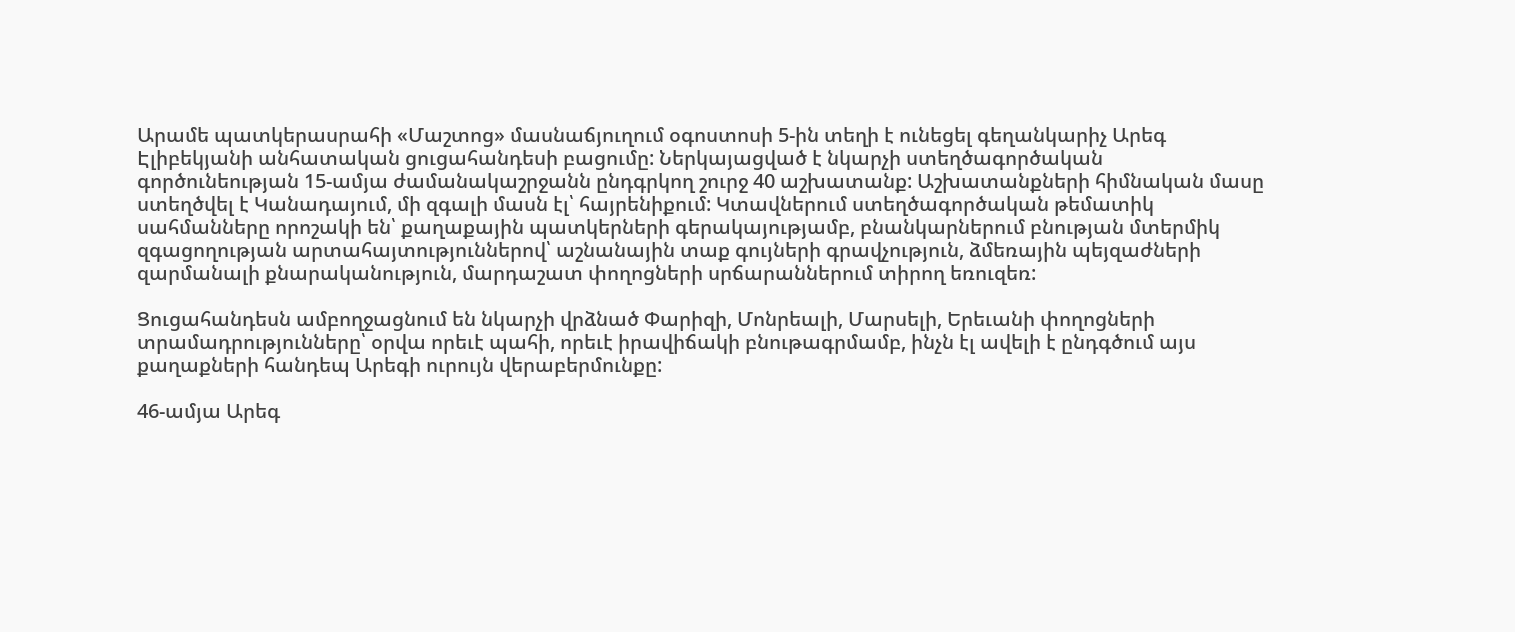Արամե պատկերասրահի «Մաշտոց» մասնաճյուղում օգոստոսի 5-ին տեղի է ունեցել գեղանկարիչ Արեգ Էլիբեկյանի անհատական ցուցահանդեսի բացումը: Ներկայացված է նկարչի ստեղծագործական գործունեության 15-ամյա ժամանակաշրջանն ընդգրկող շուրջ 40 աշխատանք: Աշխատանքների հիմնական մասը ստեղծվել է Կանադայում, մի զգալի մասն էլ՝ հայրենիքում: Կտավներում ստեղծագործական թեմատիկ սահմանները որոշակի են՝ քաղաքային պատկերների գերակայությամբ, բնանկարներում բնության մտերմիկ զգացողության արտահայտություններով՝ աշնանային տաք գույների գրավչություն, ձմեռային պեյզաժների զարմանալի քնարականություն, մարդաշատ փողոցների սրճարաններում տիրող եռուզեռ:

Ցուցահանդեսն ամբողջացնում են նկարչի վրձնած Փարիզի, Մոնրեալի, Մարսելի, Երեւանի փողոցների տրամադրությունները՝ օրվա որեւէ պահի, որեւէ իրավիճակի բնութագրմամբ, ինչն էլ ավելի է ընդգծում այս քաղաքների հանդեպ Արեգի ուրույն վերաբերմունքը:

46-ամյա Արեգ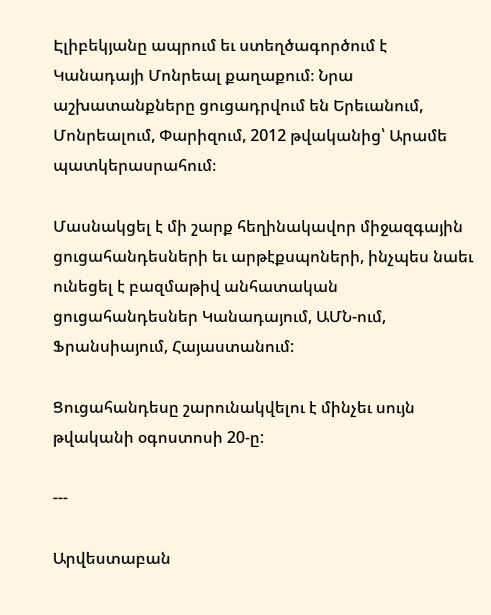Էլիբեկյանը ապրում եւ ստեղծագործում է Կանադայի Մոնրեալ քաղաքում։ Նրա աշխատանքները ցուցադրվում են Երեւանում, Մոնրեալում, Փարիզում, 2012 թվականից՝ Արամե պատկերասրահում։

Մասնակցել է մի շարք հեղինակավոր միջազգային ցուցահանդեսների եւ արթէքսպոների, ինչպես նաեւ ունեցել է բազմաթիվ անհատական ցուցահանդեսներ Կանադայում, ԱՄՆ-ում, Ֆրանսիայում, Հայաստանում:

Ցուցահանդեսը շարունակվելու է մինչեւ սույն թվականի օգոստոսի 20-ը:

---

Արվեստաբան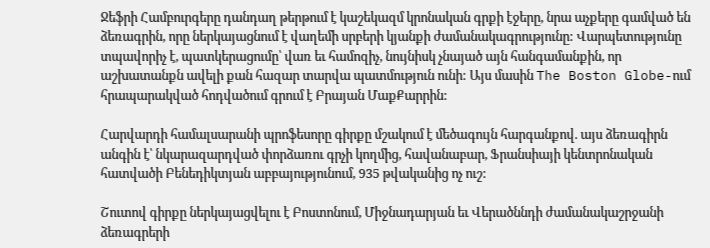Ջեֆրի Համբուրգերը դանդաղ թերթում է կաշեկազմ կրոնական գրքի էջերը, նրա աչքերը գամված են ձեռագրին, որը ներկայացնում է վաղեմի սրբերի կյանքի ժամանակագրությունը: Վարպետությունը տպավորիչ է, պատկերացումը՝ վառ եւ համոզիչ, նույնիսկ չնայած այն հանգամանքին, որ աշխատանքն ավելի քան հազար տարվա պատմություն ունի: Այս մասին The Boston Globe-ում հրապարակված հոդվածում գրում է Բրայան ՄաքՔարրին:

Հարվարդի համալսարանի պրոֆեսորը գիրքը մշակում է մեծագույն հարգանքով. այս ձեռագիրն անգին է՝ նկարազարդված փորձառու գրչի կողմից, հավանաբար, Ֆրանսիայի կենտրոնական հատվածի Բենեդիկտյան աբբայությունում, 935 թվականից ոչ ուշ:

Շուտով գիրքը ներկայացվելու է Բոստոնում, Միջնադարյան եւ Վերածննդի ժամանակաշրջանի ձեռագրերի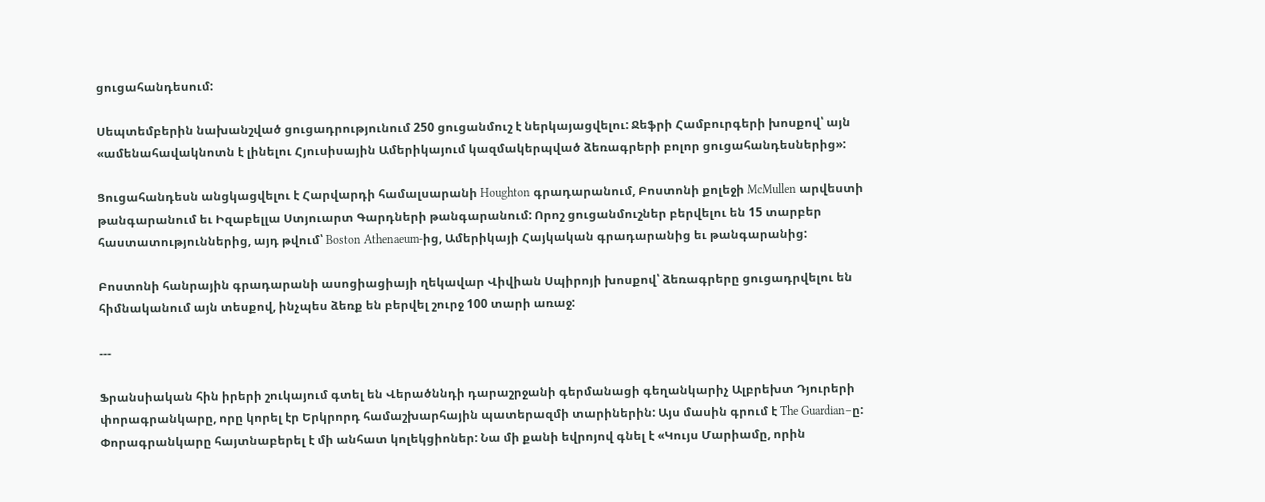ցուցահանդեսում:

Սեպտեմբերին նախանշված ցուցադրությունում 250 ցուցանմուշ է ներկայացվելու: Ջեֆրի Համբուրգերի խոսքով՝ այն «ամենահավակնոտն է լինելու Հյուսիսային Ամերիկայում կազմակերպված ձեռագրերի բոլոր ցուցահանդեսներից»:

Ցուցահանդեսն անցկացվելու է Հարվարդի համալսարանի Houghton գրադարանում, Բոստոնի քոլեջի McMullen արվեստի թանգարանում եւ Իզաբելլա Ստյուարտ Գարդների թանգարանում: Որոշ ցուցանմուշներ բերվելու են 15 տարբեր հաստատություններից, այդ թվում՝ Boston Athenaeum-ից, Ամերիկայի Հայկական գրադարանից եւ թանգարանից:

Բոստոնի հանրային գրադարանի ասոցիացիայի ղեկավար Վիվիան Սպիրոյի խոսքով՝ ձեռագրերը ցուցադրվելու են հիմնականում այն տեսքով, ինչպես ձեռք են բերվել շուրջ 100 տարի առաջ:

---

Ֆրանսիական հին իրերի շուկայում գտել են Վերածննդի դարաշրջանի գերմանացի գեղանկարիչ Ալբրեխտ Դյուրերի փորագրանկարը, որը կորել էր Երկրորդ համաշխարհային պատերազմի տարիներին: Այս մասին գրում է The Guardian–ը: Փորագրանկարը հայտնաբերել է մի անհատ կոլեկցիոներ: Նա մի քանի եվրոյով գնել է «Կույս Մարիամը, որին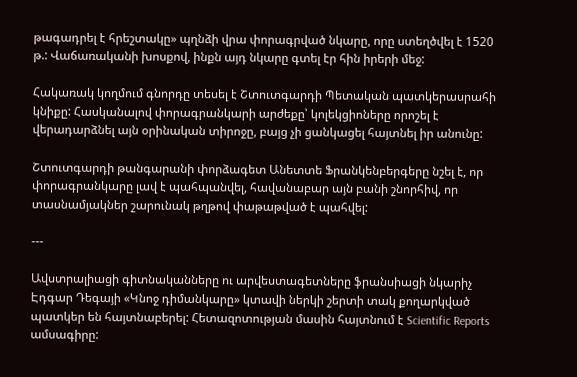թագադրել է հրեշտակը» պղնձի վրա փորագրված նկարը, որը ստեղծվել է 1520 թ.: Վաճառականի խոսքով, ինքն այդ նկարը գտել էր հին իրերի մեջ:

Հակառակ կողմում գնորդը տեսել է Շտուտգարդի Պետական պատկերասրահի կնիքը: Հասկանալով փորագրանկարի արժեքը՝ կոլեկցիոները որոշել է վերադարձնել այն օրինական տիրոջը, բայց չի ցանկացել հայտնել իր անունը:

Շտուտգարդի թանգարանի փորձագետ Անետտե Ֆրանկենբերգերը նշել է, որ փորագրանկարը լավ է պահպանվել, հավանաբար այն բանի շնորհիվ, որ տասնամյակներ շարունակ թղթով փաթաթված է պահվել:

---

Ավստրալիացի գիտնականները ու արվեստագետները ֆրանսիացի նկարիչ Էդգար Դեգայի «Կնոջ դիմանկարը» կտավի ներկի շերտի տակ քողարկված պատկեր են հայտնաբերել: Հետազոտության մասին հայտնում է Scientific Reports ամսագիրը: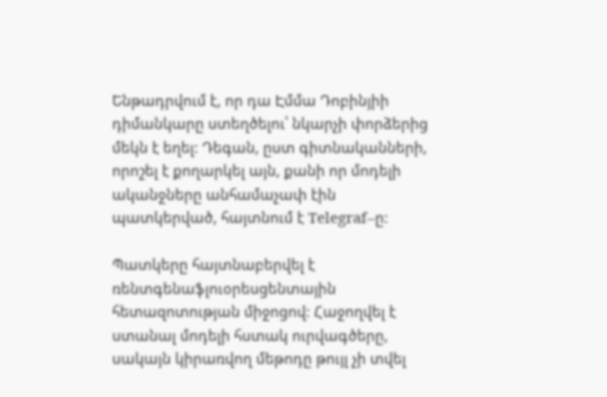Ենթադրվում է, որ դա Էմմա Դոբինյիի դիմանկարը ստեղծելու՝ նկարչի փորձերից մեկն է եղել: Դեգան, ըստ գիտնականների, որոշել է քողարկել այն, քանի որ մոդելի ականջները անհամաչափ էին պատկերված, հայտնում է Telegraf–ը:

Պատկերը հայտնաբերվել է ռենտգենաֆլուօրեսցենտային հետազոտության միջոցով: Հաջողվել է ստանալ մոդելի հստակ ուրվագծերը, սակայն կիրառվող մեթոդը թույլ չի տվել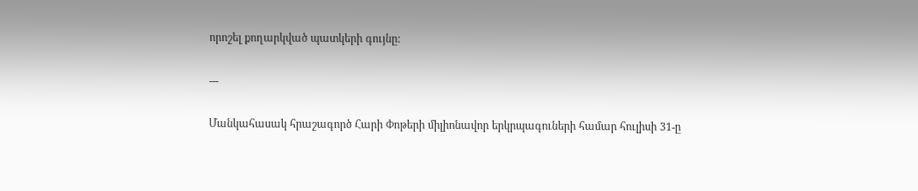որոշել քողարկված պատկերի գույնը:

---

Մանկահասակ հրաշագործ Հարի Փոթերի միլիոնավոր երկրպագուների համար հուլիսի 31-ը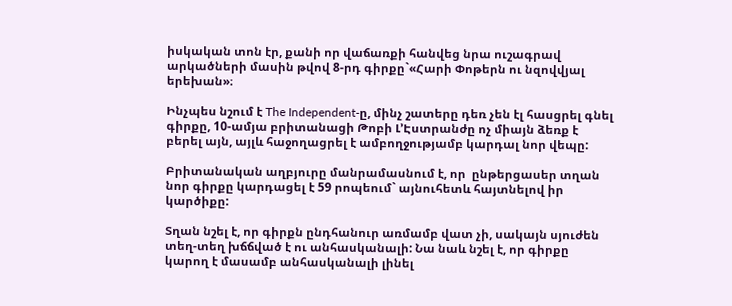իսկական տոն էր, քանի որ վաճառքի հանվեց նրա ուշագրավ արկածների մասին թվով 8-րդ գիրքը`«Հարի Փոթերն ու նզովվյալ երեխան»։

Ինչպես նշում է The Independent-ը, մինչ շատերը դեռ չեն էլ հասցրել գնել գիրքը, 10-ամյա բրիտանացի Թոբի Լ’Էստրանժը ոչ միայն ձեռք է բերել այն, այլև հաջողացրել է ամբողջությամբ կարդալ նոր վեպը:

Բրիտանական աղբյուրը մանրամասնում է, որ  ընթերցասեր տղան նոր գիրքը կարդացել է 59 րոպեում` այնուհետև հայտնելով իր կարծիքը:

Տղան նշել է, որ գիրքն ընդհանուր առմամբ վատ չի, սակայն սյուժեն տեղ-տեղ խճճված է ու անհասկանալի: Նա նաև նշել է, որ գիրքը կարող է մասամբ անհասկանալի լինել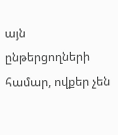այն ընթերցողների համար, ովքեր չեն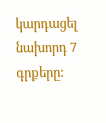կարդացել նախորդ 7 գրքերը: